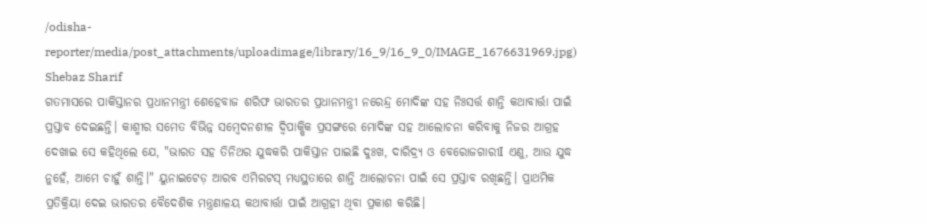/odisha-reporter/media/post_attachments/uploadimage/library/16_9/16_9_0/IMAGE_1676631969.jpg)
Shebaz Sharif
ଗତମାସରେ ପାକିସ୍ତାନର ପ୍ରଧାନମନ୍ତ୍ରୀ ଶେହେବାଜ ଶରିଫ ଭାରତର ପ୍ରଧାନମନ୍ତ୍ରୀ ନରେନ୍ଦ୍ର ମୋଦିଙ୍କ ସହ ନିଃସର୍ତ୍ତ ଶାନ୍ତି କଥାବାର୍ତ୍ତା ପାଇଁ ପ୍ରସ୍ତାବ ଦେଇଛନ୍ତି। କାଶ୍ମୀର ସମେତ ବିଭିନ୍ନ ସମ୍ବେଦନଶୀଳ ଦ୍ୱିପାକ୍ଷିକ ପ୍ରସଙ୍ଗରେ ମୋଦିଙ୍କ ସହ ଆଲୋଚନା କରିବାକୁ ନିଜର ଆଗ୍ରହ ଦେଖାଇ ସେ କହିଥିଲେ ଯେ, "ଭାରତ ସହ ତିନିଥର ଯୁଦ୍ଧକରି ପାକିସ୍ତାନ ପାଇଛି ଦୁଃଖ, ଦାରିଦ୍ର୍ୟ ଓ ବେରୋଜଗାରୀI ଏଣୁ, ଆଉ ଯୁଦ୍ଧ ନୁହେଁ, ଆମେ ଚାହୁଁ ଶାନ୍ତି।" ୟୁନାଇଟେଡ଼ ଆରବ ଏମିରଟସ୍ ମଧ୍ୟସ୍ଥତାରେ ଶାନ୍ତି ଆଲୋଚନା ପାଇଁ ସେ ପ୍ରସ୍ତାବ ରଖିଛନ୍ତି। ପ୍ରାଥମିକ ପ୍ରତିକ୍ରିୟା ଦେଇ ଭାରତର ବୈଦେଶିକ ମନ୍ତ୍ରଣାଳୟ କଥାବାର୍ତ୍ତା ପାଇଁ ଆଗ୍ରହୀ ଥିବା ପ୍ରକାଶ କରିଛି।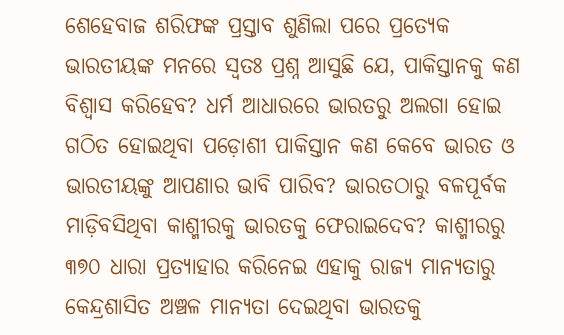ଶେହେବାଜ ଶରିଫଙ୍କ ପ୍ରସ୍ତାବ ଶୁଣିଲା ପରେ ପ୍ରତ୍ୟେକ ଭାରତୀୟଙ୍କ ମନରେ ସ୍ୱତଃ ପ୍ରଶ୍ନ ଆସୁଛି ଯେ, ପାକିସ୍ତାନକୁ କଣ ବିଶ୍ୱାସ କରିହେବ? ଧର୍ମ ଆଧାରରେ ଭାରତରୁ ଅଲଗା ହୋଇ ଗଠିତ ହୋଇଥିବା ପଡ଼ୋଶୀ ପାକିସ୍ତାନ କଣ କେବେ ଭାରତ ଓ ଭାରତୀୟଙ୍କୁ ଆପଣାର ଭାବି ପାରିବ? ଭାରତଠାରୁ ବଳପୂର୍ବକ ମାଡ଼ିବସିଥିବା କାଶ୍ମୀରକୁ ଭାରତକୁ ଫେରାଇଦେବ? କାଶ୍ମୀରରୁ ୩୭୦ ଧାରା ପ୍ରତ୍ୟାହାର କରିନେଇ ଏହାକୁ ରାଜ୍ୟ ମାନ୍ୟତାରୁ କେନ୍ଦ୍ରଶାସିତ ଅଞ୍ଚଳ ମାନ୍ୟତା ଦେଇଥିବା ଭାରତକୁ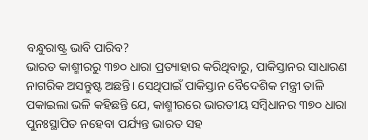ବନ୍ଧୁରାଷ୍ଟ୍ର ଭାବି ପାରିବ?
ଭାରତ କାଶ୍ମୀରରୁ ୩୭୦ ଧାରା ପ୍ରତ୍ୟାହାର କରିଥିବାରୁ, ପାକିସ୍ତାନର ସାଧାରଣ ନାଗରିକ ଅସନ୍ତୁଷ୍ଟ ଅଛନ୍ତି। ସେଥିପାଇଁ ପାକିସ୍ତାନ ବୈଦେଶିକ ମନ୍ତ୍ରୀ ତାଳି ପକାଇଲା ଭଳି କହିଛନ୍ତି ଯେ, କାଶ୍ମୀରରେ ଭାରତୀୟ ସମ୍ବିଧାନର ୩୭୦ ଧାରା ପୁନଃସ୍ଥାପିତ ନହେବା ପର୍ଯ୍ୟନ୍ତ ଭାରତ ସହ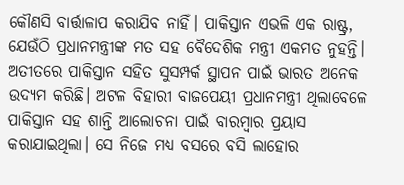କୌଣସି ବାର୍ତ୍ତାଳାପ କରାଯିବ ନାହିଁ। ପାକିସ୍ତାନ ଏଭଳି ଏକ ରାଷ୍ଟ୍ର, ଯେଉଁଠି ପ୍ରଧାନମନ୍ତ୍ରୀଙ୍କ ମତ ସହ ବୈଦେଶିକ ମନ୍ତ୍ରୀ ଏକମତ ନୁହନ୍ତି। ଅତୀତରେ ପାକିସ୍ତାନ ସହିତ ସୁସମ୍ପର୍କ ସ୍ଥାପନ ପାଇଁ ଭାରତ ଅନେକ ଉଦ୍ୟମ କରିଛି। ଅଟଳ ବିହାରୀ ବାଜପେୟୀ ପ୍ରଧାନମନ୍ତ୍ରୀ ଥିଲାବେଳେ ପାକିସ୍ତାନ ସହ ଶାନ୍ତି ଆଲୋଚନା ପାଇଁ ବାରମ୍ବାର ପ୍ରୟାସ କରାଯାଇଥିଲା। ସେ ନିଜେ ମଧ୍ୟ ବସରେ ବସି ଲାହୋର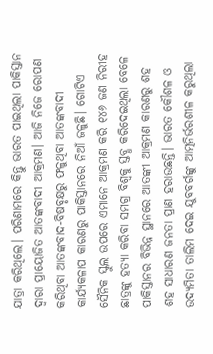ଯାତ୍ରା କରିଥିଲେ। ପରିଣାମରେ କିନ୍ତୁ ଭାରତ ପାଇଥିଲା ପାକିସ୍ତାନ ଦ୍ୱାରା ପ୍ରାୟୋଜିତ ଆତଙ୍କବାଦୀ ଆକ୍ରମଣ। ଆଜି ନିଜେ ରୋପଣ କରିଥିବା ଆତଙ୍କବାଦ-ବିଷବୃକ୍ଷରୁ ଫଳୁଥିବା ଆତଙ୍କବାଦୀ କାର୍ଯ୍ୟକଳାପ କାରଣରୁ ପାକିସ୍ତାନରେ ନିଆଁ ଜଳୁଛି। ଗୋଟିଏ ସୈନିକ ସ୍କୁଲ ଉପରେ ଏମାନେ ଆକ୍ରମଣ କରି ୧୪୬ ଜଣ ନିରୀହ ଛାତ୍ରଙ୍କୁ ହତ୍ୟା କରିବା ସମଗ୍ର ବିଶ୍ୱକୁ ସ୍ତବ୍ଧ କରିଦେଇଥିଲା ବେଳେ ପାକିସ୍ତାନର ବିଭିନ୍ନ ସ୍ଥାନରେ ଆତଙ୍କୀ ଆକ୍ରମଣ କାରଣରୁ ଶହ ଶହ ସାଧାରଣ ଜନତା ପ୍ରାଣ ହରାଉଛନ୍ତି। ଭାରତ କୌଶଳ ଓ ଉଦ୍ୟମିତା ତାଲିମ ଦେଇ ଯୁବବର୍ଗଙ୍କୁ ଆତ୍ମନିର୍ଭରଶୀଳ କରୁଥିଲା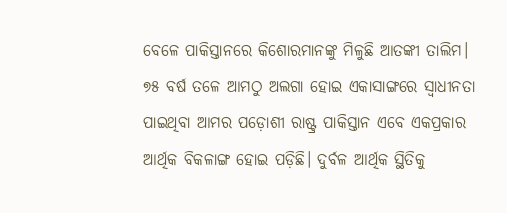ବେଳେ ପାକିସ୍ତାନରେ କିଶୋରମାନଙ୍କୁ ମିଳୁଛି ଆତଙ୍କୀ ତାଲିମ।
୭୫ ବର୍ଷ ତଳେ ଆମଠୁ ଅଲଗା ହୋଇ ଏକାସାଙ୍ଗରେ ସ୍ୱାଧୀନତା ପାଇଥିବା ଆମର ପଡ଼ୋଶୀ ରାଷ୍ଟ୍ର ପାକିସ୍ତାନ ଏବେ ଏକପ୍ରକାର ଆର୍ଥିକ ବିକଳାଙ୍ଗ ହୋଇ ପଡ଼ିଛି। ଦୁର୍ବଳ ଆର୍ଥିକ ସ୍ଥିତିକୁ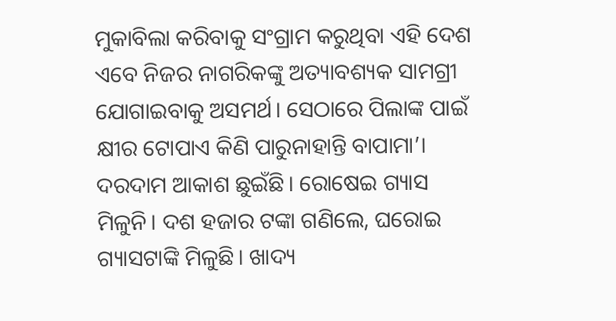ମୁକାବିଲା କରିବାକୁ ସଂଗ୍ରାମ କରୁଥିବା ଏହି ଦେଶ ଏବେ ନିଜର ନାଗରିକଙ୍କୁ ଅତ୍ୟାବଶ୍ୟକ ସାମଗ୍ରୀ ଯୋଗାଇବାକୁ ଅସମର୍ଥ। ସେଠାରେ ପିଲାଙ୍କ ପାଇଁ କ୍ଷୀର ଟୋପାଏ କିଣି ପାରୁନାହାନ୍ତି ବାପାମା’। ଦରଦାମ ଆକାଶ ଛୁଇଁଛି। ରୋଷେଇ ଗ୍ୟାସ ମିଳୁନି। ଦଶ ହଜାର ଟଙ୍କା ଗଣିଲେ, ଘରୋଇ ଗ୍ୟାସଟାଙ୍କି ମିଳୁଛି। ଖାଦ୍ୟ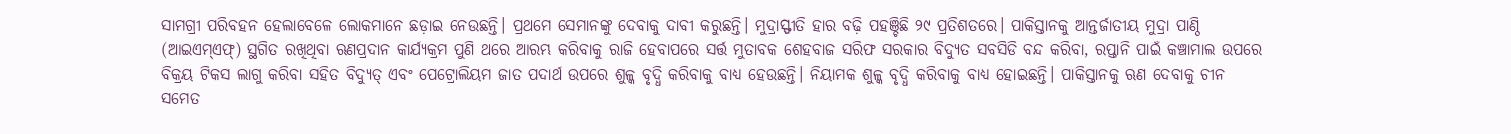ସାମଗ୍ରୀ ପରିବହନ ହେଲାବେଳେ ଲୋକମାନେ ଛଡ଼ାଇ ନେଉଛନ୍ତି। ପ୍ରଥମେ ସେମାନଙ୍କୁ ଦେବାକୁ ଦାବୀ କରୁଛନ୍ତି। ମୁଦ୍ରାସ୍ଫୀତି ହାର ବଢ଼ି ପହଞ୍ଚିଛି ୨୯ ପ୍ରତିଶତରେ। ପାକିସ୍ତାନକୁ ଆନ୍ତର୍ଜାତୀୟ ମୁଦ୍ରା ପାଣ୍ଠି (ଆଇଏମ୍ଏଫ୍) ସ୍ଥଗିତ ରଖିଥିବା ଋଣପ୍ରଦାନ କାର୍ଯ୍ୟକ୍ରମ ପୁଣି ଥରେ ଆରମ୍ଭ କରିବାକୁ ରାଜି ହେବାପରେ ସର୍ତ୍ତ ମୁତାବକ ଶେହବାଜ ସରିଫ ସରକାର ବିଦ୍ୟୁତ ସବସିଡି ବନ୍ଦ କରିବା, ରପ୍ତାନି ପାଇଁ କଞ୍ଚାମାଲ ଉପରେ ବିକ୍ରୟ ଟିକସ ଲାଗୁ କରିବା ସହିତ ବିଦ୍ୟୁତ୍ ଏବଂ ପେଟ୍ରୋଲିୟମ ଜାତ ପଦାର୍ଥ ଉପରେ ଶୁଳ୍କ ବୃଦ୍ଧି କରିବାକୁ ବାଧ୍ୟ ହେଉଛନ୍ତି। ନିୟାମକ ଶୁଳ୍କ ବୃଦ୍ଧି କରିବାକୁ ବାଧ୍ୟ ହୋଇଛନ୍ତି। ପାକିସ୍ତାନକୁ ଋଣ ଦେବାକୁ ଚୀନ ସମେତ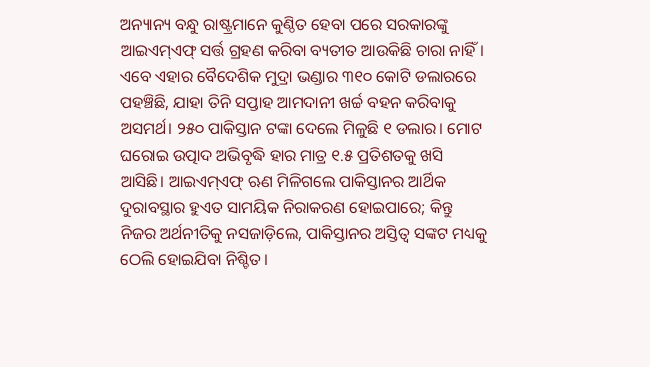ଅନ୍ୟାନ୍ୟ ବନ୍ଧୁ ରାଷ୍ଟ୍ରମାନେ କୁଣ୍ଠିତ ହେବା ପରେ ସରକାରଙ୍କୁ ଆଇଏମ୍ଏଫ୍ ସର୍ତ୍ତ ଗ୍ରହଣ କରିବା ବ୍ୟତୀତ ଆଉକିଛି ଚାରା ନାହିଁ। ଏବେ ଏହାର ବୈଦେଶିକ ମୁଦ୍ରା ଭଣ୍ଡାର ୩୧୦ କୋଟି ଡଲାରରେ ପହଞ୍ଚିଛି, ଯାହା ତିନି ସପ୍ତାହ ଆମଦାନୀ ଖର୍ଚ୍ଚ ବହନ କରିବାକୁ ଅସମର୍ଥ। ୨୫୦ ପାକିସ୍ତାନ ଟଙ୍କା ଦେଲେ ମିଳୁଛି ୧ ଡଲାର। ମୋଟ ଘରୋଇ ଉତ୍ପାଦ ଅଭିବୃଦ୍ଧି ହାର ମାତ୍ର ୧.୫ ପ୍ରତିଶତକୁ ଖସି ଆସିଛି। ଆଇଏମ୍ଏଫ୍ ଋଣ ମିଳିଗଲେ ପାକିସ୍ତାନର ଆର୍ଥିକ ଦୁରାବସ୍ଥାର ହୁଏତ ସାମୟିକ ନିରାକରଣ ହୋଇପାରେ; କିନ୍ତୁ ନିଜର ଅର୍ଥନୀତିକୁ ନସଜାଡ଼ିଲେ, ପାକିସ୍ତାନର ଅସ୍ତିତ୍ୱ ସଙ୍କଟ ମଧ୍ୟକୁ ଠେଲି ହୋଇଯିବା ନିଶ୍ଚିତ।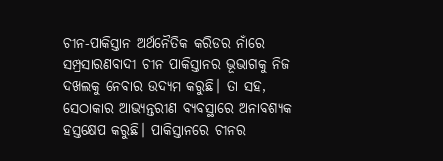ଚୀନ-ପାକିସ୍ତାନ ଅର୍ଥନୈତିକ କରିଡର ନାଁରେ ସମ୍ପ୍ରସାରଣବାଦୀ ଚୀନ ପାକିସ୍ତାନର ଭୂଭାଗକୁ ନିଜ ଦଖଲକୁ ନେବାର ଉଦ୍ୟମ କରୁଛି। ତା ସହ, ସେଠାକାର ଆଭ୍ୟନ୍ତରୀଣ ବ୍ୟବସ୍ଥାରେ ଅନାବଶ୍ୟକ ହସ୍ତକ୍ଷେପ କରୁଛି। ପାକିସ୍ତାନରେ ଚୀନର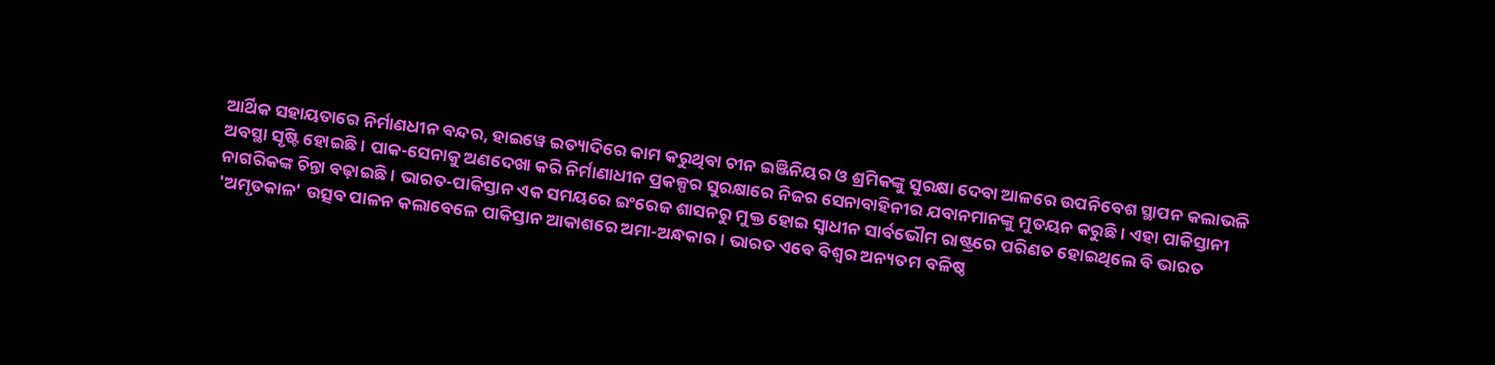ଆର୍ଥିକ ସହାୟତାରେ ନିର୍ମାଣଧୀନ ବନ୍ଦର, ହାଇୱେ ଇତ୍ୟାଦିରେ କାମ କରୁଥିବା ଚୀନ ଇଞ୍ଜିନିୟର ଓ ଶ୍ରମିକଙ୍କୁ ସୁରକ୍ଷା ଦେବା ଆଳରେ ଉପନିବେଶ ସ୍ଥାପନ କଲାଭଳି ଅବସ୍ଥା ସୃଷ୍ଟି ହୋଇଛି। ପାକ-ସେନାକୁ ଅଣଦେଖା କରି ନିର୍ମାଣାଧୀନ ପ୍ରକଳ୍ପର ସୁରକ୍ଷାରେ ନିଜର ସେନାବାହିନୀର ଯବାନମାନଙ୍କୁ ମୁତୟନ କରୁଛି। ଏହା ପାକିସ୍ତାନୀ ନାଗରିକଙ୍କ ଚିନ୍ତା ବଢ଼ାଇଛି। ଭାରତ-ପାକିସ୍ତାନ ଏକ ସମୟରେ ଇଂରେଜ ଶାସନରୁ ମୁକ୍ତ ହୋଇ ସ୍ୱାଧୀନ ସାର୍ବଭୌମ ରାଷ୍ଟ୍ରରେ ପରିଣତ ହୋଇଥିଲେ ବି ଭାରତ 'ଅମୃତକାଳ' ଉତ୍ସବ ପାଳନ କଲାବେଳେ ପାକିସ୍ତାନ ଆକାଶରେ ଅମା-ଅନ୍ଧକାର। ଭାରତ ଏବେ ବିଶ୍ୱର ଅନ୍ୟତମ ବଳିଷ୍ଠ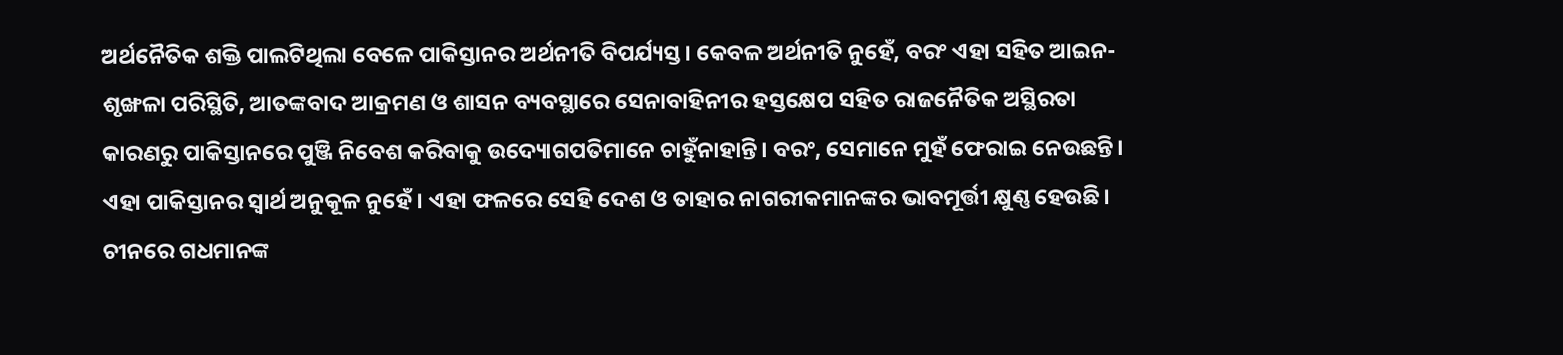ଅର୍ଥନୈତିକ ଶକ୍ତି ପାଲଟିଥିଲା ବେଳେ ପାକିସ୍ତାନର ଅର୍ଥନୀତି ବିପର୍ଯ୍ୟସ୍ତ। କେବଳ ଅର୍ଥନୀତି ନୁହେଁ, ବରଂ ଏହା ସହିତ ଆଇନ-ଶୃଙ୍ଖଳା ପରିସ୍ଥିତି, ଆତଙ୍କବାଦ ଆକ୍ରମଣ ଓ ଶାସନ ବ୍ୟବସ୍ଥାରେ ସେନାବାହିନୀର ହସ୍ତକ୍ଷେପ ସହିତ ରାଜନୈତିକ ଅସ୍ଥିରତା କାରଣରୁ ପାକିସ୍ତାନରେ ପୁଞ୍ଜି ନିବେଶ କରିବାକୁ ଉଦ୍ୟୋଗପତିମାନେ ଚାହୁଁନାହାନ୍ତି। ବରଂ, ସେମାନେ ମୁହଁ ଫେରାଇ ନେଉଛନ୍ତି। ଏହା ପାକିସ୍ତାନର ସ୍ୱାର୍ଥ ଅନୁକୂଳ ନୁହେଁ। ଏହା ଫଳରେ ସେହି ଦେଶ ଓ ତାହାର ନାଗରୀକମାନଙ୍କର ଭାବମୂର୍ତ୍ତୀ କ୍ଷୁଣ୍ଣ ହେଉଛି।
ଚୀନରେ ଗଧମାନଙ୍କ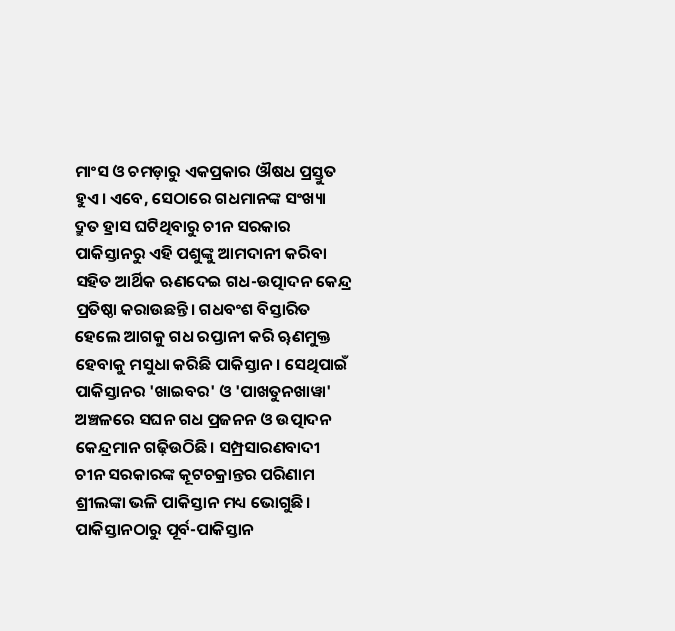ମାଂସ ଓ ଚମଡ଼ାରୁ ଏକପ୍ରକାର ଔଷଧ ପ୍ରସ୍ତୁତ ହୁଏ। ଏବେ, ସେଠାରେ ଗଧମାନଙ୍କ ସଂଖ୍ୟା ଦ୍ରୁତ ହ୍ରାସ ଘଟିଥିବାରୁ ଚୀନ ସରକାର ପାକିସ୍ତାନରୁ ଏହି ପଶୁଙ୍କୁ ଆମଦାନୀ କରିବା ସହିତ ଆର୍ଥିକ ଋଣଦେଇ ଗଧ-ଉତ୍ପାଦନ କେନ୍ଦ୍ର ପ୍ରତିଷ୍ଠା କରାଉଛନ୍ତି। ଗଧବଂଶ ବିସ୍ତାରିତ ହେଲେ ଆଗକୁ ଗଧ ରପ୍ତାନୀ କରି ୠଣମୁକ୍ତ ହେବାକୁ ମସୁଧା କରିଛି ପାକିସ୍ତାନ। ସେଥିପାଇଁ ପାକିସ୍ତାନର 'ଖାଇବର' ଓ 'ପାଖତୁନଖାୱା' ଅଞ୍ଚଳରେ ସଘନ ଗଧ ପ୍ରଜନନ ଓ ଉତ୍ପାଦନ କେନ୍ଦ୍ରମାନ ଗଢ଼ିଉଠିଛି। ସମ୍ପ୍ରସାରଣବାଦୀ ଚୀନ ସରକାରଙ୍କ କୂଟଚକ୍ରାନ୍ତର ପରିଣାମ ଶ୍ରୀଲଙ୍କା ଭଳି ପାକିସ୍ତାନ ମଧ୍ୟ ଭୋଗୁଛି।
ପାକିସ୍ତାନଠାରୁ ପୂର୍ବ-ପାକିସ୍ତାନ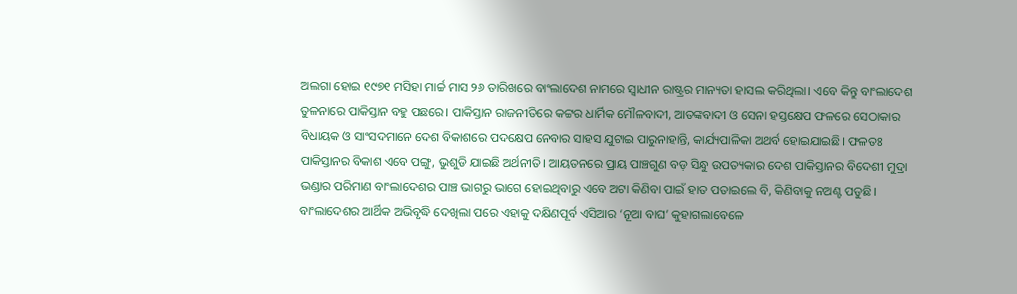ଅଲଗା ହୋଇ ୧୯୭୧ ମସିହା ମାର୍ଚ୍ଚ ମାସ ୨୬ ତାରିଖରେ ବାଂଲାଦେଶ ନାମରେ ସ୍ୱାଧୀନ ରାଷ୍ଟ୍ରର ମାନ୍ୟତା ହାସଲ କରିଥିଲା। ଏବେ କିନ୍ତୁ ବାଂଲାଦେଶ ତୁଳନାରେ ପାକିସ୍ତାନ ବହୁ ପଛରେ। ପାକିସ୍ତାନ ରାଜନୀତିରେ କଟ୍ଟର ଧାର୍ମିକ ମୌଳବାଦୀ, ଆତଙ୍କବାଦୀ ଓ ସେନା ହସ୍ତକ୍ଷେପ ଫଳରେ ସେଠାକାର ବିଧାୟକ ଓ ସାଂସଦମାନେ ଦେଶ ବିକାଶରେ ପଦକ୍ଷେପ ନେବାର ସାହସ ଯୁଟାଇ ପାରୁନାହାନ୍ତି, କାର୍ଯ୍ୟପାଳିକା ଅଥର୍ବ ହୋଇଯାଇଛି। ଫଳତଃ ପାକିସ୍ତାନର ବିକାଶ ଏବେ ପଙ୍ଗୁ, ଭୁଶୁଡି ଯାଇଛି ଅର୍ଥନୀତି। ଆୟତନରେ ପ୍ରାୟ ପାଞ୍ଚଗୁଣ ବଡ଼ ସିନ୍ଧୁ ଉପତ୍ୟକାର ଦେଶ ପାକିସ୍ତାନର ବିଦେଶୀ ମୁଦ୍ରା ଭଣ୍ଡାର ପରିମାଣ ବାଂଲାଦେଶର ପାଞ୍ଚ ଭାଗରୁ ଭାଗେ ହୋଇଥିବାରୁ ଏବେ ଅଟା କିଣିବା ପାଇଁ ହାତ ପତାଇଲେ ବି, କିଣିବାକୁ ନଅଣ୍ଟ ପଡୁଛି। ବାଂଲାଦେଶର ଆର୍ଥିକ ଅଭିବୃଦ୍ଧି ଦେଖିଲା ପରେ ଏହାକୁ ଦକ୍ଷିଣପୂର୍ବ ଏସିଆର ‘ନୂଆ ବାଘ’ କୁହାଗଲାବେଳେ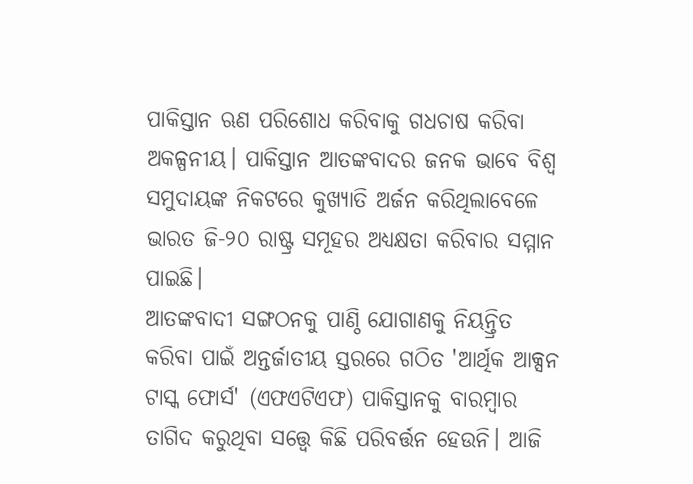ପାକିସ୍ତାନ ଋଣ ପରିଶୋଧ କରିବାକୁ ଗଧଚାଷ କରିବା ଅକଳ୍ପନୀୟ। ପାକିସ୍ତାନ ଆତଙ୍କବାଦର ଜନକ ଭାବେ ବିଶ୍ୱ ସମୁଦାୟଙ୍କ ନିକଟରେ କୁଖ୍ୟାତି ଅର୍ଜନ କରିଥିଲାବେଳେ ଭାରତ ଜି-୨୦ ରାଷ୍ଟ୍ର ସମୂହର ଅଧ୍ୟକ୍ଷତା କରିବାର ସମ୍ମାନ ପାଇଛି।
ଆତଙ୍କବାଦୀ ସଙ୍ଗଠନକୁ ପାଣ୍ଠି ଯୋଗାଣକୁ ନିୟନ୍ତ୍ରିତ କରିବା ପାଇଁ ଅନ୍ତର୍ଜାତୀୟ ସ୍ତରରେ ଗଠିତ 'ଆର୍ଥିକ ଆକ୍ସନ ଟାସ୍କ ଫୋର୍ସ' (ଏଫଏଟିଏଫ) ପାକିସ୍ତାନକୁ ବାରମ୍ବାର ତାଗିଦ କରୁଥିବା ସତ୍ତ୍ୱେ କିଛି ପରିବର୍ତ୍ତନ ହେଉନି। ଆଜି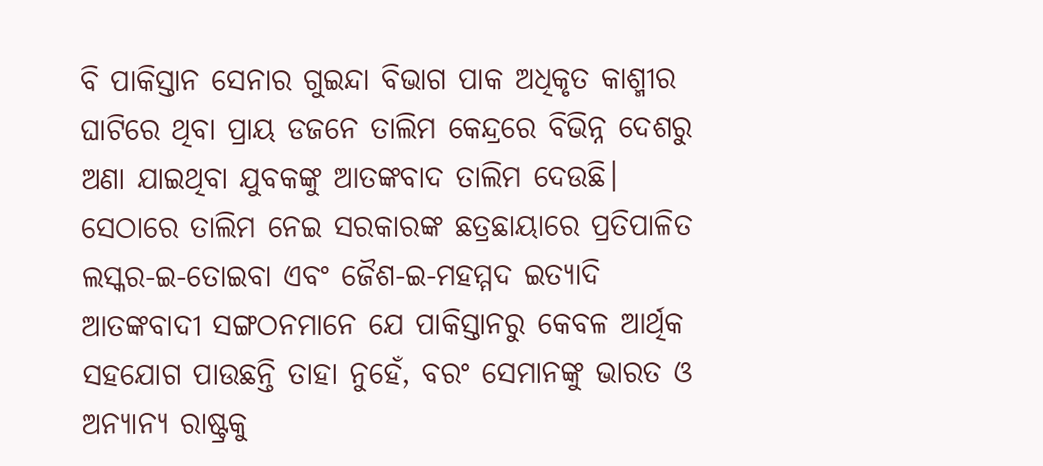ବି ପାକିସ୍ତାନ ସେନାର ଗୁଇନ୍ଦା ବିଭାଗ ପାକ ଅଧିକୃତ କାଶ୍ମୀର ଘାଟିରେ ଥିବା ପ୍ରାୟ ଡଜନେ ତାଲିମ କେନ୍ଦ୍ରରେ ବିଭିନ୍ନ ଦେଶରୁ ଅଣା ଯାଇଥିବା ଯୁବକଙ୍କୁ ଆତଙ୍କବାଦ ତାଲିମ ଦେଉଛି। ସେଠାରେ ତାଲିମ ନେଇ ସରକାରଙ୍କ ଛତ୍ରଛାୟାରେ ପ୍ରତିପାଳିତ ଲସ୍କର-ଇ-ତୋଇବା ଏବଂ ଜୈଶ-ଇ-ମହମ୍ମଦ ଇତ୍ୟାଦି ଆତଙ୍କବାଦୀ ସଙ୍ଗଠନମାନେ ଯେ ପାକିସ୍ତାନରୁ କେବଳ ଆର୍ଥିକ ସହଯୋଗ ପାଉଛନ୍ତି ତାହା ନୁହେଁ, ବରଂ ସେମାନଙ୍କୁ ଭାରତ ଓ ଅନ୍ୟାନ୍ୟ ରାଷ୍ଟ୍ରକୁ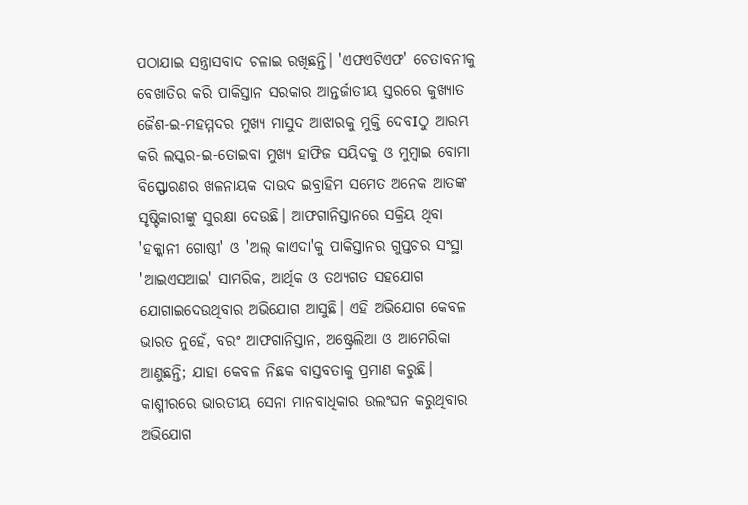ପଠାଯାଇ ସନ୍ତ୍ରାସବାଦ ଚଳାଇ ରଖିଛନ୍ତି। 'ଏଫଏଟିଏଫ' ଚେତାବନୀକୁ ବେଖାତିର କରି ପାକିସ୍ତାନ ସରକାର ଆନ୍ତର୍ଜାତୀୟ ସ୍ତରରେ କୁଖ୍ୟାତ ଜୈଶ-ଇ-ମହମ୍ମଦର ମୁଖ୍ୟ ମାସୁଦ ଆଝାରକୁ ମୁକ୍ତି ଦେବIଠୁ ଆରମ୍ଭ କରି ଲସ୍କର-ଇ-ତୋଇବା ମୁଖ୍ୟ ହାଫିଜ ସୟିଦକୁ ଓ ମୁମ୍ବାଇ ବୋମା ବିସ୍ଫୋରଣର ଖଳନାୟକ ଦାଉଦ ଇବ୍ରାହିମ ସମେତ ଅନେକ ଆତଙ୍କ ସୃଷ୍ଟିକାରୀଙ୍କୁ ସୁରକ୍ଷା ଦେଉଛି। ଆଫଗାନିସ୍ତାନରେ ସକ୍ରିୟ ଥିବା 'ହକ୍କାନୀ ଗୋଷ୍ଠୀ' ଓ 'ଅଲ୍ କାଏଦା'କୁ ପାକିସ୍ତାନର ଗୁପ୍ତଚର ସଂସ୍ଥା 'ଆଇଏସଆଇ' ସାମରିକ, ଆର୍ଥିକ ଓ ତଥ୍ୟଗତ ସହଯୋଗ ଯୋଗାଇଦେଉଥିବାର ଅଭିଯୋଗ ଆସୁଛି। ଏହି ଅଭିଯୋଗ କେବଳ ଭାରତ ନୁହେଁ, ବରଂ ଆଫଗାନିସ୍ତାନ, ଅଷ୍ଟ୍ରେଲିଆ ଓ ଆମେରିକା ଆଣୁଛନ୍ତି; ଯାହା କେବଳ ନିଛକ ବାସ୍ତବତାକୁ ପ୍ରମାଣ କରୁଛି।
କାଶ୍ମୀରରେ ଭାରତୀୟ ସେନା ମାନବାଧିକାର ଉଲଂଘନ କରୁଥିବାର ଅଭିଯୋଗ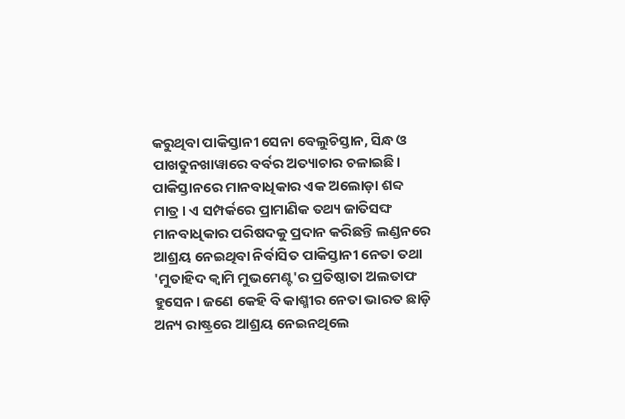କରୁଥିବା ପାକିସ୍ତାନୀ ସେନା ବେଲୁଚିସ୍ତାନ, ସିନ୍ଧ ଓ ପାଖତୁନଖାୱାରେ ବର୍ବର ଅତ୍ୟାଚାର ଚଳାଇଛି। ପାକିସ୍ତାନରେ ମାନବାଧିକାର ଏକ ଅଲୋଡ଼ା ଶବ୍ଦ ମାତ୍ର। ଏ ସମ୍ପର୍କରେ ପ୍ରାମାଣିକ ତଥ୍ୟ ଜାତିସଙ୍ଘ ମାନବାଧିକାର ପରିଷଦକୁ ପ୍ରଦାନ କରିଛନ୍ତି ଲଣ୍ଡନରେ ଆଶ୍ରୟ ନେଇଥିବା ନିର୍ବାସିତ ପାକିସ୍ତାନୀ ନେତା ତଥା 'ମୁତାହିଦ କ୍ଵାମି ମୁଭମେଣ୍ଟ'ର ପ୍ରତିଷ୍ଠାତା ଅଲତାଫ ହୁସେନ। ଜଣେ କେହି ବି କାଶ୍ମୀର ନେତା ଭାରତ ଛାଡ଼ି ଅନ୍ୟ ରାଷ୍ଟ୍ରରେ ଆଶ୍ରୟ ନେଇନଥିଲେ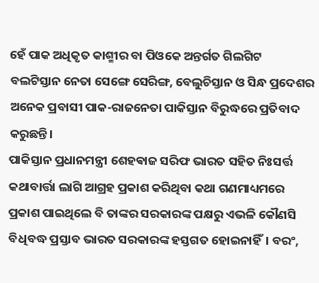ହେଁ ପାକ ଅଧିକୃତ କାଶ୍ମୀର ବା ପିଓକେ ଅନ୍ତର୍ଗତ ଗିଲଗିଟ ବଲଟିସ୍ତାନ ନେତା ସେଙ୍ଗେ ସେରିଙ୍ଗ, ବେଲୁଚିସ୍ତାନ ଓ ସିନ୍ଧ ପ୍ରଦେଶର ଅନେକ ପ୍ରବାସୀ ପାକ-ରାଜନେତା ପାକିସ୍ତାନ ବିରୁଦ୍ଧରେ ପ୍ରତିବାଦ କରୁଛନ୍ତି।
ପାକିସ୍ତାନ ପ୍ରଧାନମନ୍ତ୍ରୀ ଶେହଵାଜ ସରିଫ ଭାରତ ସହିତ ନିଃସର୍ତ୍ତ କଥାବାର୍ତ୍ତା ଲାଗି ଆଗ୍ରହ ପ୍ରକାଶ କରିଥିବା କଥା ଗଣମାଧ୍ୟମରେ ପ୍ରକାଶ ପାଇଥିଲେ ବି ତାଙ୍କର ସରକାରଙ୍କ ପକ୍ଷରୁ ଏଭଳି କୌଣସି ବିଧିବଦ୍ଧ ପ୍ରସ୍ତାବ ଭାରତ ସରକାରଙ୍କ ହସ୍ତଗତ ହୋଇନାହିଁ। ବରଂ,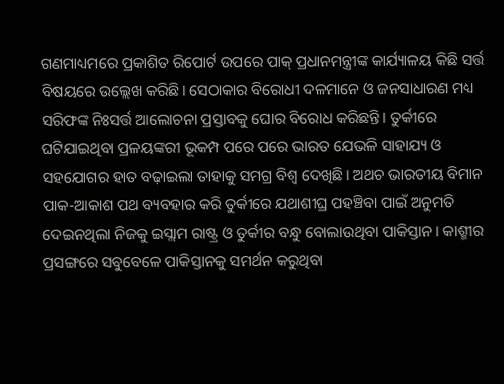ଗଣମାଧ୍ୟମରେ ପ୍ରକାଶିତ ରିପୋର୍ଟ ଉପରେ ପାକ୍ ପ୍ରଧାନମନ୍ତ୍ରୀଙ୍କ କାର୍ଯ୍ୟାଳୟ କିଛି ସର୍ତ୍ତ ବିଷୟରେ ଉଲ୍ଲେଖ କରିଛି। ସେଠାକାର ବିରୋଧୀ ଦଳମାନେ ଓ ଜନସାଧାରଣ ମଧ୍ୟ ସରିଫଙ୍କ ନିଃସର୍ତ୍ତ ଆଲୋଚନା ପ୍ରସ୍ତାବକୁ ଘୋର ବିରୋଧ କରିଛନ୍ତି। ତୁର୍କୀରେ ଘଟିଯାଇଥିବା ପ୍ରଳୟଙ୍କରୀ ଭୂକମ୍ପ ପରେ ପରେ ଭାରତ ଯେଭଳି ସାହାଯ୍ୟ ଓ ସହଯୋଗର ହାତ ବଢ଼ାଇଲା ତାହାକୁ ସମଗ୍ର ବିଶ୍ୱ ଦେଖିଛି। ଅଥଚ ଭାରତୀୟ ବିମାନ ପାକ-ଆକାଶ ପଥ ବ୍ୟବହାର କରି ତୁର୍କୀରେ ଯଥାଶୀଘ୍ର ପହଞ୍ଚିବା ପାଇଁ ଅନୁମତି ଦେଇନଥିଲା ନିଜକୁ ଇସ୍ଲାମ ରାଷ୍ଟ୍ର ଓ ତୁର୍କୀର ବନ୍ଧୁ ବୋଲାଉଥିବା ପାକିସ୍ତାନ। କାଶ୍ମୀର ପ୍ରସଙ୍ଗରେ ସବୁବେଳେ ପାକିସ୍ତାନକୁ ସମର୍ଥନ କରୁଥିବା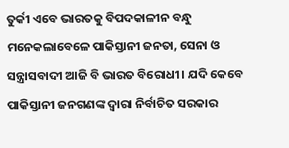ତୁର୍କୀ ଏବେ ଭାରତକୁ ବିପଦକାଳୀନ ବନ୍ଧୁ ମନେକଲାବେଳେ ପାକିସ୍ତାନୀ ଜନତା, ସେନା ଓ ସନ୍ତ୍ରାସବାଦୀ ଆଜି ବି ଭାରତ ବିରୋଧୀ। ଯଦି କେବେ ପାକିସ୍ତାନୀ ଜନଗଣଙ୍କ ଦ୍ୱାରା ନିର୍ବାଚିତ ସରକାର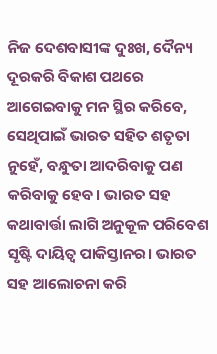ନିଜ ଦେଶବାସୀଙ୍କ ଦୁଃଖ, ଦୈନ୍ୟ ଦୂରକରି ବିକାଶ ପଥରେ ଆଗେଇବାକୁ ମନ ସ୍ଥିର କରିବେ, ସେଥିପାଇଁ ଭାରତ ସହିତ ଶତୃତା ନୁହେଁ, ବନ୍ଧୁତା ଆଦରିବାକୁ ପଣ କରିବାକୁ ହେବ। ଭାରତ ସହ କଥାବାର୍ତ୍ତା ଲାଗି ଅନୁକୂଳ ପରିବେଶ ସୃଷ୍ଟି ଦାୟିତ୍ୱ ପାକିସ୍ତାନର। ଭାରତ ସହ ଆଲୋଚନା କରି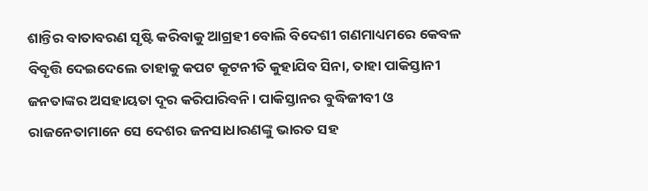ଶାନ୍ତିର ବାତାବରଣ ସୃଷ୍ଟି କରିବାକୁ ଆଗ୍ରହୀ ବୋଲି ବିଦେଶୀ ଗଣମାଧ୍ୟମରେ କେବଳ ବିବୃତ୍ତି ଦେଇଦେଲେ ତାହାକୁ କପଟ କୂଟନୀତି କୁହାଯିବ ସିନା, ତାହା ପାକିସ୍ତାନୀ ଜନତାଙ୍କର ଅସହାୟତା ଦୂର କରିପାରିବନି। ପାକିସ୍ତାନର ବୁଦ୍ଧିଜୀବୀ ଓ ରାଜନେତାମାନେ ସେ ଦେଶର ଜନସାଧାରଣଙ୍କୁ ଭାରତ ସହ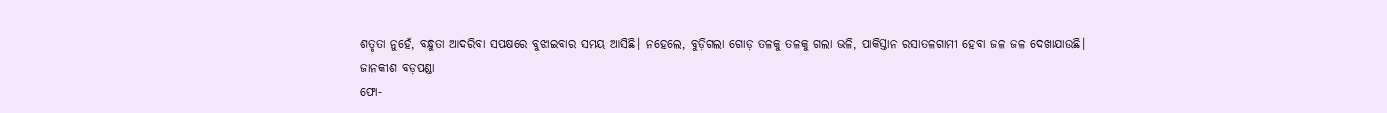ଶତୃତା ନୁହେଁ, ବନ୍ଧୁତା ଆଦରିବା ସପକ୍ଷରେ ବୁଝାଇବାର ସମୟ ଆସିଛି। ନହେଲେ, ବୁଡ଼ିଗଲା ଗୋଡ଼ ତଳକୁ ତଳକୁ ଗଲା ଭଳି, ପାକିସ୍ତାନ ରସାତଳଗାମୀ ହେବା ଜଳ ଜଳ ଦେଖାଯାଉଛି।
ଜାନକୀଶ ବଡ଼ପଣ୍ଡା
ଫୋ-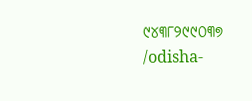୯୪୩୮୨୯୯୦୩୭
/odisha-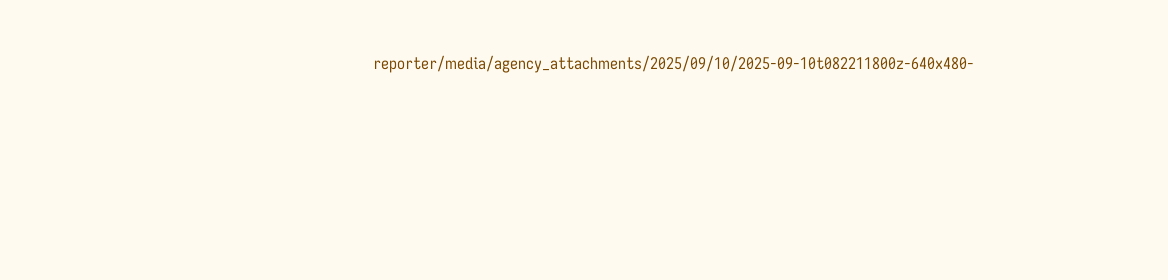reporter/media/agency_attachments/2025/09/10/2025-09-10t082211800z-640x480-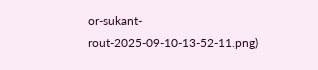or-sukant-rout-2025-09-10-13-52-11.png)